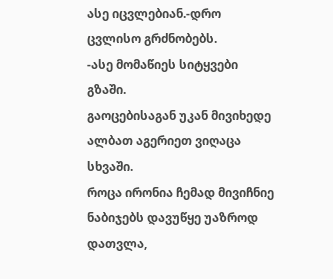ასე იცვლებიან.-დრო ცვლისო გრძნობებს.
-ასე მომაწიეს სიტყვები გზაში.
გაოცებისაგან უკან მივიხედე
ალბათ აგერიეთ ვიღაცა სხვაში.
როცა ირონია ჩემად მივიჩნიე
ნაბიჯებს დავუწყე უაზროდ დათვლა,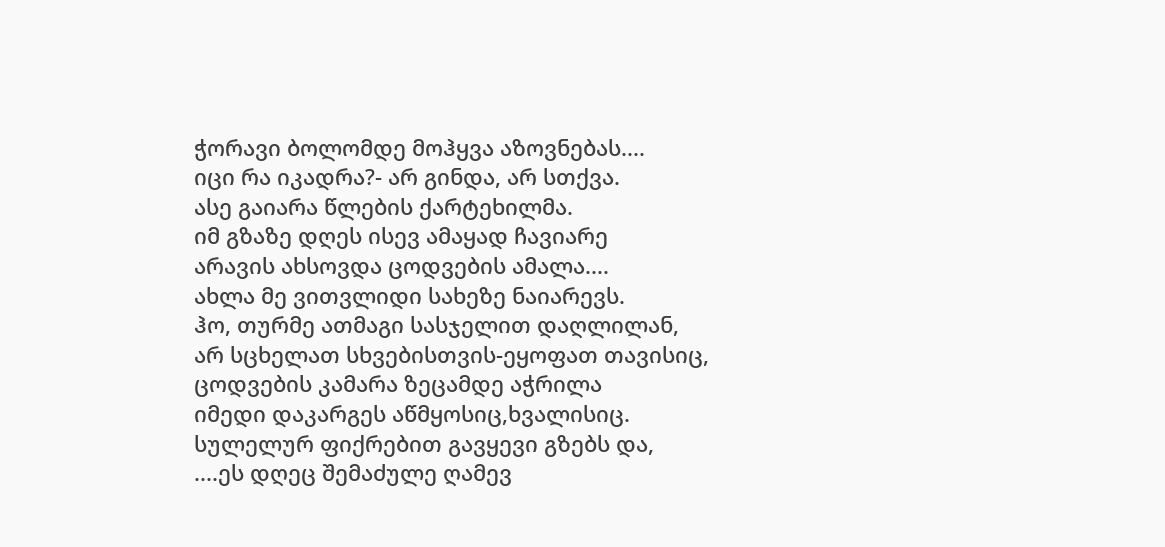ჭორავი ბოლომდე მოჰყვა აზოვნებას....
იცი რა იკადრა?- არ გინდა, არ სთქვა.
ასე გაიარა წლების ქარტეხილმა.
იმ გზაზე დღეს ისევ ამაყად ჩავიარე
არავის ახსოვდა ცოდვების ამალა....
ახლა მე ვითვლიდი სახეზე ნაიარევს.
ჰო, თურმე ათმაგი სასჯელით დაღლილან,
არ სცხელათ სხვებისთვის-ეყოფათ თავისიც,
ცოდვების კამარა ზეცამდე აჭრილა
იმედი დაკარგეს აწმყოსიც,ხვალისიც.
სულელურ ფიქრებით გავყევი გზებს და,
....ეს დღეც შემაძულე ღამევ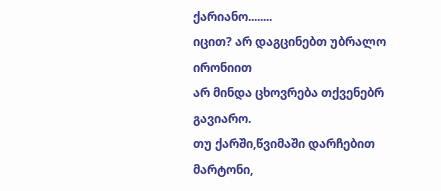ქარიანო........
იცით? არ დაგცინებთ უბრალო ირონიით
არ მინდა ცხოვრება თქვენებრ გავიარო.
თუ ქარში,წვიმაში დარჩებით მარტონი,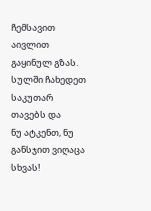ჩემსავით აივლით გაყინულ გზას.
სულში ჩახედეთ საკუთარ თავებს და
ნუ ატკენთ, ნუ განსჯით ვიღაცა სხვას!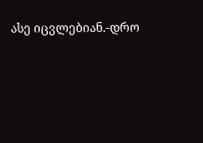ასე იცვლებიან.-დრო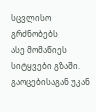სცვლისო გრძნობებს
ასე მომაწიეს სიტყვები გზაში.
გაოცებისაგან უკან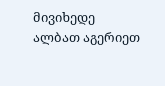მივიხედე
ალბათ აგერიეთ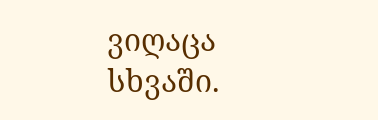ვიღაცა სხვაში.